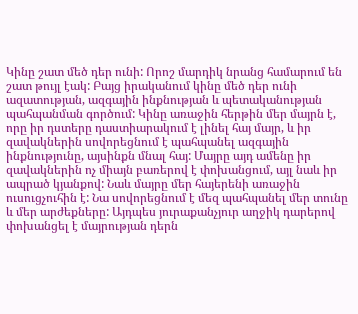Կինը շատ մեծ դեր ունի: Որոշ մարդիկ նրանց համարում են շատ թույլ էակ: Բայց իրականում կինը մեծ դեր ունի ազատության, ազգային ինքնության և պետականության պահպանման գործում: Կինը առաջին հերթին մեր մայրն է, որը իր դստերը դաստիարակում է լինել հայ մայր, և իր զավակներին սովորեցնում է պահպանել ազգային ինքնությունը, այսինքն մնալ հայ: Մայրը այդ ամենը իր զավակներին ոչ միայն բառերով է փոխանցում, այլ նաև իր ապրած կյանքով: Նաև մայրը մեր հայերենի առաջին ուսուցչուհին է: Նա սովորեցնում է մեզ պահպանել մեր տունը և մեր արժեքները: Այդպես յուրաքանչյուր աղջիկ դարերով փոխանցել է մայրության դերն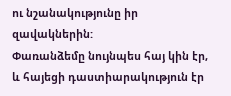ու նշանակությունը իր զավակներին:
Փառանձեմը նույնպես հայ կին էր, և հայեցի դաստիարակություն էր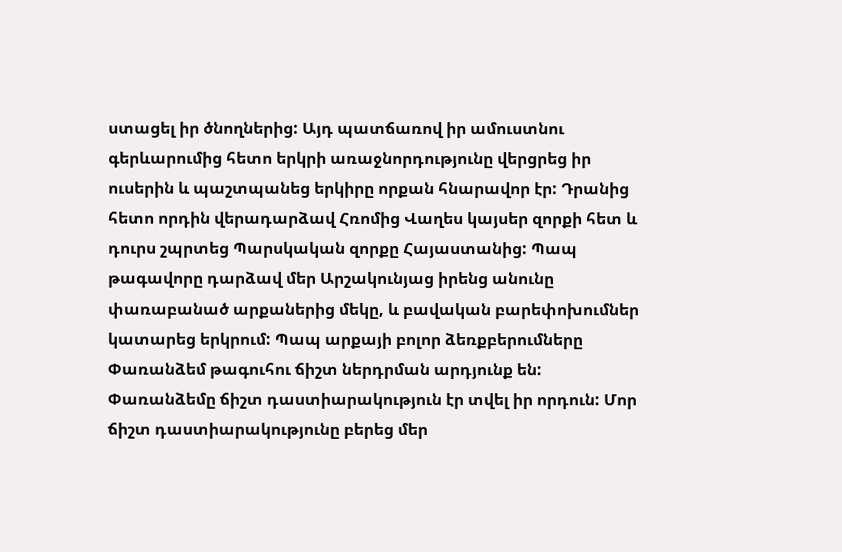ստացել իր ծնողներից: Այդ պատճառով իր ամուստնու գերևարումից հետո երկրի առաջնորդությունը վերցրեց իր ուսերին և պաշտպանեց երկիրը որքան հնարավոր էր: Դրանից հետո որդին վերադարձավ Հռոմից Վաղես կայսեր զորքի հետ և դուրս շպրտեց Պարսկական զորքը Հայաստանից: Պապ թագավորը դարձավ մեր Արշակունյաց իրենց անունը փառաբանած արքաներից մեկը, և բավական բարեփոխումներ կատարեց երկրում: Պապ արքայի բոլոր ձեռքբերումները Փառանձեմ թագուհու ճիշտ ներդրման արդյունք են: Փառանձեմը ճիշտ դաստիարակություն էր տվել իր որդուն: Մոր ճիշտ դաստիարակությունը բերեց մեր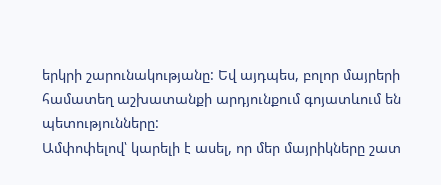երկրի շարունակությանը: Եվ այդպես, բոլոր մայրերի համատեղ աշխատանքի արդյունքում գոյատևում են պետությունները:
Ամփոփելով՝ կարելի է ասել, որ մեր մայրիկները շատ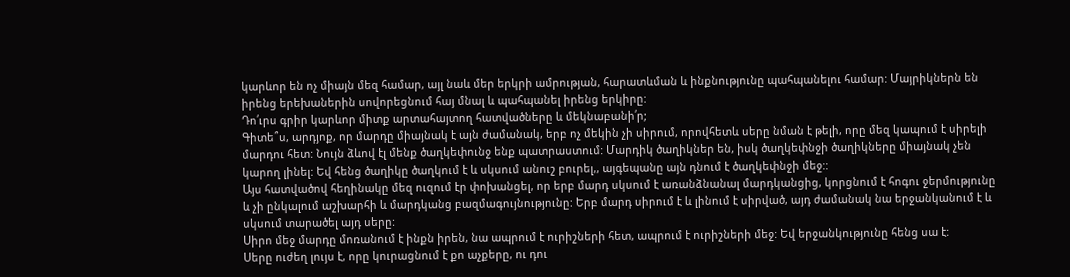կարևոր են ոչ միայն մեզ համար, այլ նաև մեր երկրի ամրության, հարատևման և ինքնությունը պահպանելու համար: Մայրիկներն են իրենց երեխաներին սովորեցնում հայ մնալ և պահպանել իրենց երկիրը:
Դո՛ւրս գրիր կարևոր միտք արտահայտող հատվածները և մեկնաբանի՛ր;
Գիտե՞ս, արդյոք, որ մարդը միայնակ է այն ժամանակ, երբ ոչ մեկին չի սիրում, որովհետև սերը նման է թելի, որը մեզ կապում է սիրելի մարդու հետ: Նույն ձևով էլ մենք ծաղկեփունջ ենք պատրաստում: Մարդիկ ծաղիկներ են, իսկ ծաղկեփնջի ծաղիկները միայնակ չեն կարող լինել: Եվ հենց ծաղիկը ծաղկում է և սկսում անուշ բուրել,, այգեպանը այն դնում է ծաղկեփնջի մեջ::
Այս հատվածով հեղինակը մեզ ուզում էր փոխանցել, որ երբ մարդ սկսում է առանձնանալ մարդկանցից, կորցնում է հոգու ջերմությունը և չի ընկալում աշխարհի և մարդկանց բազմագույնությունը: Երբ մարդ սիրում է և լինում է սիրված, այդ ժամանակ նա երջանկանում է և սկսում տարածել այդ սերը:
Սիրո մեջ մարդը մոռանում է ինքն իրեն, նա ապրում է ուրիշների հետ, ապրում է ուրիշների մեջ: Եվ երջանկությունը հենց սա է:
Սերը ուժեղ լույս է, որը կուրացնում է քո աչքերը, ու դու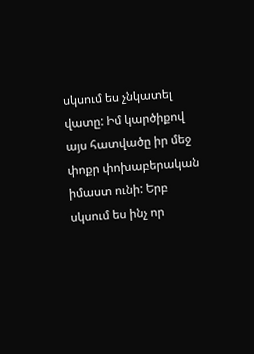սկսում ես չնկատել վատը: Իմ կարծիքով այս հատվածը իր մեջ փոքր փոխաբերական իմաստ ունի: Երբ սկսում ես ինչ որ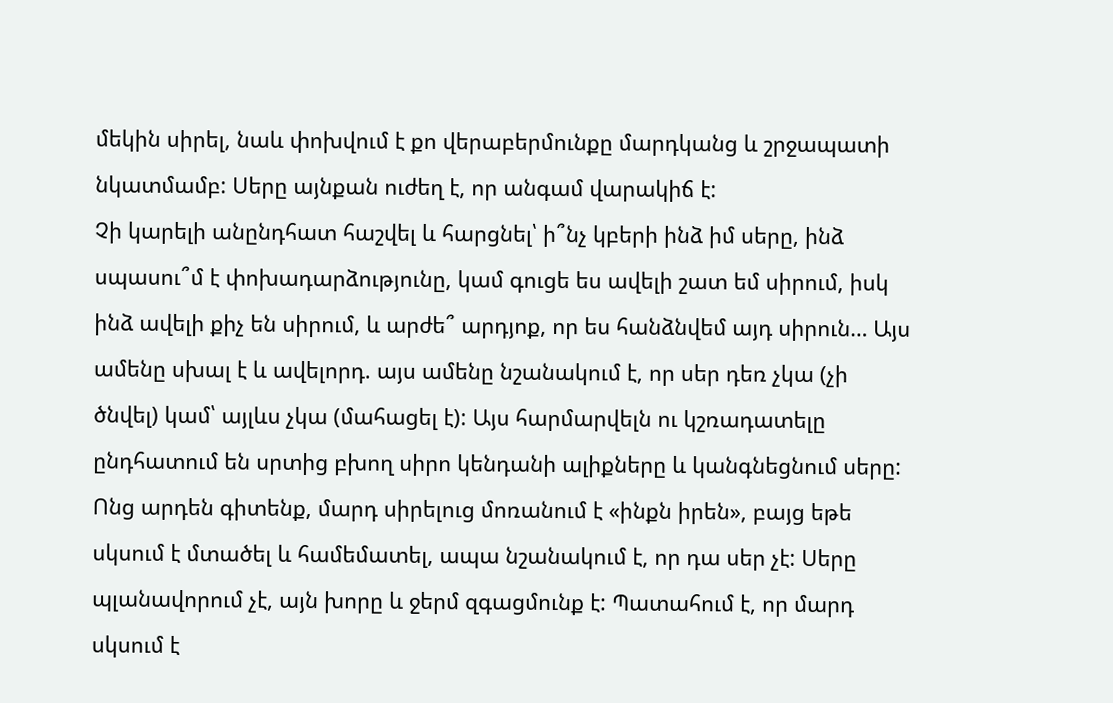մեկին սիրել, նաև փոխվում է քո վերաբերմունքը մարդկանց և շրջապատի նկատմամբ: Սերը այնքան ուժեղ է, որ անգամ վարակիճ է:
Չի կարելի անընդհատ հաշվել և հարցնել՝ ի՞նչ կբերի ինձ իմ սերը, ինձ սպասու՞մ է փոխադարձությունը, կամ գուցե ես ավելի շատ եմ սիրում, իսկ ինձ ավելի քիչ են սիրում, և արժե՞ արդյոք, որ ես հանձնվեմ այդ սիրուն… Այս ամենը սխալ է և ավելորդ. այս ամենը նշանակում է, որ սեր դեռ չկա (չի ծնվել) կամ՝ այլևս չկա (մահացել է): Այս հարմարվելն ու կշռադատելը ընդհատում են սրտից բխող սիրո կենդանի ալիքները և կանգնեցնում սերը:
Ոնց արդեն գիտենք, մարդ սիրելուց մոռանում է «ինքն իրեն», բայց եթե սկսում է մտածել և համեմատել, ապա նշանակում է, որ դա սեր չէ: Սերը պլանավորում չէ, այն խորը և ջերմ զգացմունք է: Պատահում է, որ մարդ սկսում է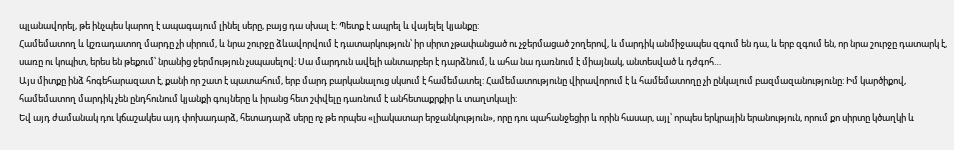պլանավորել, թե ինչպես կարող է ապագայում լինել սերը, բայց դա սխալ է: Պետք է ապրել և վայելել կյանքը:
Համեմատող և կշռադատող մարդը չի սիրում, և նրա շուրջը ձևավորվում է դատարկություն՝ իր սիրտ չթափանցած ու չջերմացած շողերով, և մարդիկ անմիջապես զգում են դա, և երբ զգում են, որ նրա շուրջը դատարկ է, սառը ու կոպիտ, երես են թեքում՝ նրանից ջերմություն չսպասելով։ Սա մարդուն ավելի անտարբեր է դարձնում, և ահա նա դառնում է միայնակ, անտեսված և դժգոհ…
Այս միտքը ինձ հոգեհարազատ է, քանի որ շատ է պատահում, երբ մարդ բարկանալուց սկսում է համեմատել: Համեմատությունը վիրավորում է և համեմատողը չի ընկալում բազմազանությունը: Իմ կարծիքով, համեմատող մարդիկ չեն ընդհունում կյանքի գույները և իրանց հետ շփվելը դառնում է անհետաքրքիր և տաղտկալի:
Եվ այդ ժամանակ դու կճաշակես այդ փոխադարձ, հետադարձ սերը ոչ թե որպես «լիակատար երջանկություն», որը դու պահանջեցիր և որին հասար, այլ՝ որպես երկրային երանություն, որում քո սիրտը կծաղկի և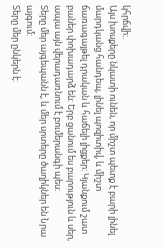կհրճվի:.
Այս խոսքերը նկատի ունեն, որ միշտ պետք է բարի լինել մարդկանց հանդեպ, լինել պոզիտիվ, և միշտ ճառագայթել դրական և հաճելի լիցքեր: Կյանքում շատ բաներ փոխադարձ են: Երբ ցանում ես բարություն և սեր, ապա այն վերադառնում է բումերանգի պես:
Տերը մեր այգեպանն է, և մեր սրտերը ծաղիկներ են Նրա այգում:
Տերը մեր ընկերն է: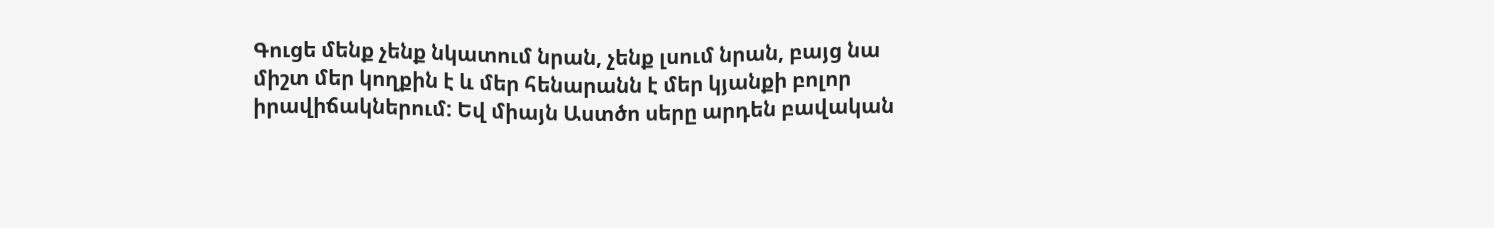Գուցե մենք չենք նկատում նրան, չենք լսում նրան, բայց նա միշտ մեր կողքին է և մեր հենարանն է մեր կյանքի բոլոր իրավիճակներում: Եվ միայն Աստծո սերը արդեն բավական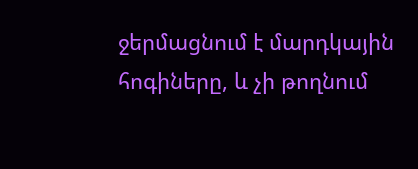ջերմացնում է մարդկային հոգիները, և չի թողնում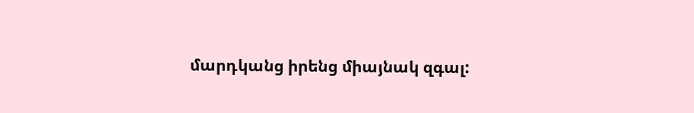մարդկանց իրենց միայնակ զգալ: